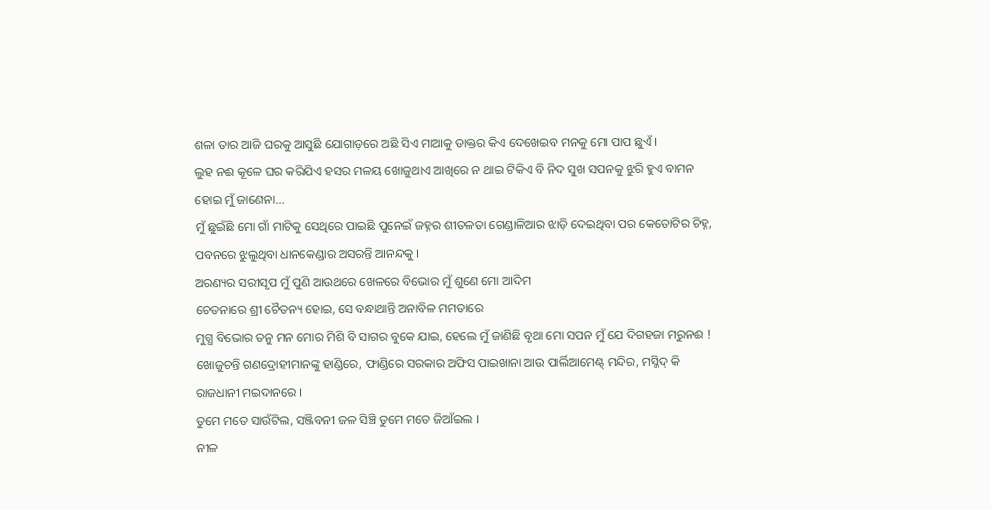ଶଳା ତାର ଆଜି ଘରକୁ ଆସୁଛି ଯୋଗାଡ଼ରେ ଅଛି ସିଏ ମାଆକୁ ଡାକ୍ତର କିଏ ଦେଖେଇବ ମନକୁ ମୋ ପାପ ଛୁଏଁ ।
ଲୁହ ନଈ କୂଳେ ଘର କରିଯିଏ ହସର ମଳୟ ଖୋଜୁଥାଏ ଆଖିରେ ନ ଥାଇ ଟିକିଏ ବି ନିଦ ସୁଖ ସପନକୁ ଝୁରି ହୁଏ ବାମନ ହୋଇ ମୁଁ ଜାଣେନା...
ମୁଁ ଛୁଇଁଛି ମୋ ଗାଁ ମାଟିକୁ ସେଥିରେ ପାଇଛି ପୁନେଇଁ ଜହ୍ନର ଶୀତଳତା ଗେଣ୍ଡାଳିଆର ଝାଡ଼ି ଦେଇଥିବା ପର କେତୋଟିର ଚିହ୍ନ, ପବନରେ ଝୁଲୁଥିବା ଧାନକେଣ୍ଡାର ଅସରନ୍ତି ଆନନ୍ଦକୁ ।
ଅରଣ୍ୟର ସରୀସୃପ ମୁଁ ପୁଣି ଆଉଥରେ ଖେଳରେ ବିଭୋର ମୁଁ ଶୁଣେ ମୋ ଆଦିମ
ଚେତନାରେ ଶ୍ରୀ ଚୈତନ୍ୟ ହୋଇ, ସେ ବନ୍ଧାଥାନ୍ତି ଅନାବିଳ ମମତାରେ
ମୁଗ୍ଧ ବିଭୋର ତନୁ ମନ ମୋର ମିଶି ବି ସାଗର ବୁକେ ଯାଇ, ହେଲେ ମୁଁ ଜାଣିଛି ବୃଥା ମୋ ସପନ ମୁଁ ଯେ ଦିଗହଜା ମରୁନଈ !
ଖୋଜୁଚନ୍ତି ଗଣଦ୍ରୋହୀମାନଙ୍କୁ ହାଣ୍ଡିରେ, ଫାଣ୍ଡିରେ ସରକାର ଅଫିସ ପାଇଖାନା ଆଉ ପାର୍ଲିଆମେଣ୍ଟ୍ ମନ୍ଦିର, ମସ୍ଜିଦ୍ କି ରାଜଧାନୀ ମଇଦାନରେ ।
ତୁମେ ମତେ ସାଉଁଟିଲ, ସଞ୍ଜିବନୀ ଜଳ ସିଞ୍ଚି ତୁମେ ମତେ ଜିଆଁଇଲ ।
ନୀଳ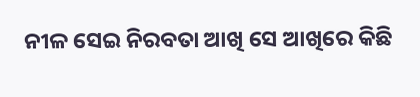ନୀଳ ସେଇ ନିରବତା ଆଖି ସେ ଆଖିରେ କିଛି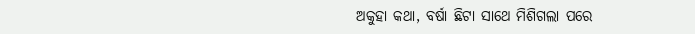ଅକୁହା କଥା, ବର୍ଷା ଛିଟା ସାଥେ ମିଶିଗଲା ପରେ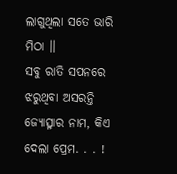ଲାଗୁଥିଲା ସତେ ଭାରି ମିଠା ।।
ସବୁ ରାତି ସପନରେ ଝରୁଥିବା ଅସରନ୍ତି ଜ୍ୟୋତ୍ସ୍ନାର ନାମ, କିଏ ଦେଲା ପ୍ରେମ. . . !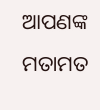ଆପଣଙ୍କ ମତାମତ